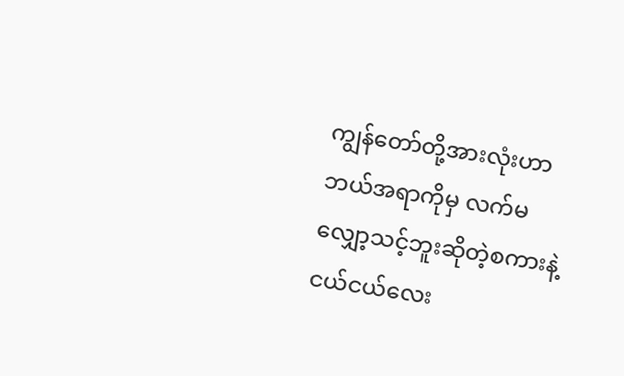ကျွန်တော်တို့အားလုံးဟာ ဘယ်အရာကိုမှ လက်မလျှော့သင့်ဘူးဆိုတဲ့စကားနဲ့ ငယ်ငယ်လေး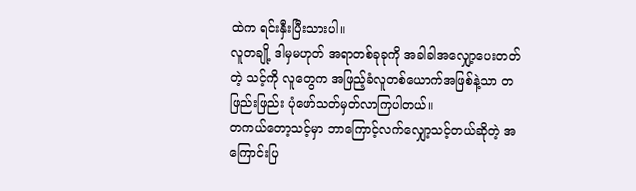ထဲက ရင်းနှီးပြီးသားပါ။
လူတချို့ ဒါမှမဟုတ် အရာတစ်ခုခုကို အခါခါအလျှော့ပေးတတ်တဲ့ သင့်ကို လူတွေက အဖြည့်ခံလူတစ်ယောက်အဖြစ်နဲ့သာ တဖြည်းဖြည်း ပုံဖော်သတ်မှတ်လာကြပါတယ်။
တကယ်တော့သင့်မှာ ဘာကြောင့်လက်လျှော့သင့်တယ်ဆိုတဲ့ အကြောင်းပြ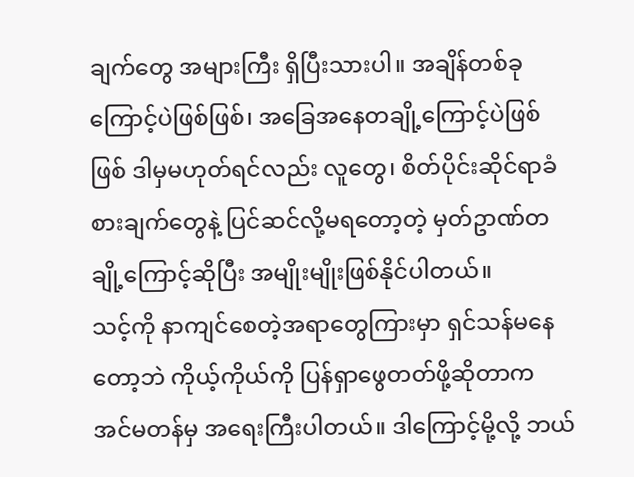ချက်တွေ အများကြီး ရှိပြီးသားပါ။ အချိန်တစ်ခုကြောင့်ပဲဖြစ်ဖြစ်၊ အခြေအနေတချို့ကြောင့်ပဲဖြစ်ဖြစ် ဒါမှမဟုတ်ရင်လည်း လူတွေ၊ စိတ်ပိုင်းဆိုင်ရာခံစားချက်တွေနဲ့ ပြင်ဆင်လို့မရတော့တဲ့ မှတ်ဥာဏ်တချို့ကြောင့်ဆိုပြီး အမျိုးမျိုးဖြစ်နိုင်ပါတယ်။
သင့်ကို နာကျင်စေတဲ့အရာတွေကြားမှာ ရှင်သန်မနေတော့ဘဲ ကိုယ့်ကိုယ်ကို ပြန်ရှာဖွေတတ်ဖို့ဆိုတာက အင်မတန်မှ အရေးကြီးပါတယ်။ ဒါကြောင့်မို့လို့ ဘယ်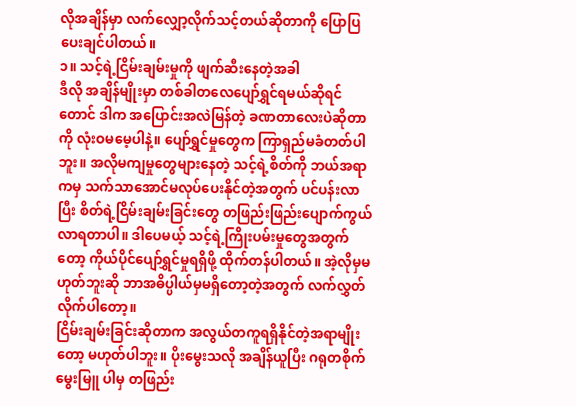လိုအချိန်မှာ လက်လျှော့လိုက်သင့်တယ်ဆိုတာကို ပြောပြပေးချင်ပါတယ်။
၁။ သင့်ရဲ့ငြိမ်းချမ်းမှုကို ဖျက်ဆီးနေတဲ့အခါ
ဒီလို အချိန်မျိုးမှာ တစ်ခါတလေပျော်ရွှင်ရမယ်ဆိုရင်တောင် ဒါက အပြောင်းအလဲမြန်တဲ့ ခဏတာလေးပဲဆိုတာကို လုံးဝမမေ့ပါနဲ့။ ပျော်ရွှင်မှုတွေက ကြာရှည်မခံတတ်ပါဘူး။ အလိုမကျမှုတွေများနေတဲ့ သင့်ရဲ့စိတ်ကို ဘယ်အရာကမှ သက်သာအောင်မလုပ်ပေးနိုင်တဲ့အတွက် ပင်ပန်းလာပြီး စိတ်ရဲ့ငြိမ်းချမ်းခြင်းတွေ တဖြည်းဖြည်းပျောက်ကွယ်လာရတာပါ။ ဒါပေမယ့် သင့်ရဲ့ကြိုးပမ်းမှုတွေအတွက်တော့ ကိုယ်ပိုင်ပျော်ရွှင်မှုရရှိဖို့ ထိုက်တန်ပါတယ်။ အဲ့လိုမှမဟုတ်ဘူးဆို ဘာအဓိပ္ပါယ်မှမရှိတော့တဲ့အတွက် လက်လွှတ်လိုက်ပါတော့။
ငြိမ်းချမ်းခြင်းဆိုတာက အလွယ်တကူရရှိနိုင်တဲ့အရာမျိုးတော့ မဟုတ်ပါဘူး။ ပိုးမွေးသလို အချိန်ယူပြီး ဂရုတစိုက်မွေးမြူ ပါမှ တဖြည်း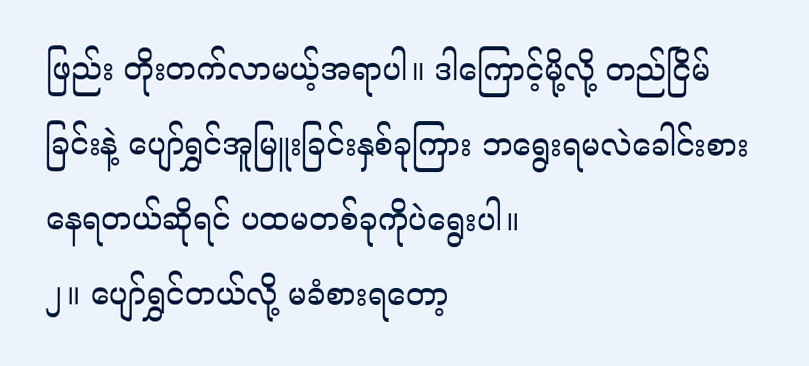ဖြည်း တိုးတက်လာမယ့်အရာပါ။ ဒါကြောင့်မို့လို့ တည်ငြိမ်ခြင်းနဲ့ ပျော်ရွှင်အူမြူးခြင်းနှစ်ခုကြား ဘရွေးရမလဲခေါင်းစားနေရတယ်ဆိုရင် ပထမတစ်ခုကိုပဲရွေးပါ။
၂။ ပျော်ရွှင်တယ်လို့ မခံစားရတော့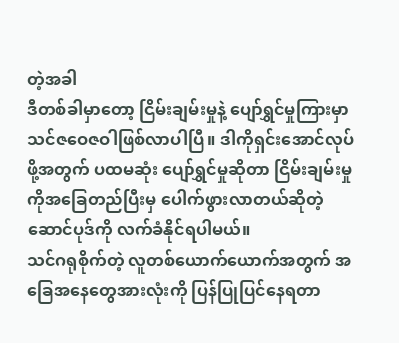တဲ့အခါ
ဒီတစ်ခါမှာတော့ ငြိမ်းချမ်းမှုနဲ့ ပျော်ရွှင်မှုကြားမှာ သင်ဇဝေဇဝါဖြစ်လာပါပြီ။ ဒါကိုရှင်းအောင်လုပ်ဖို့အတွက် ပထမဆုံး ပျော်ရွှင်မှုဆိုတာ ငြိမ်းချမ်းမှုကိုအခြေတည်ပြီးမှ ပေါက်ဖွားလာတယ်ဆိုတဲ့ ဆောင်ပုဒ်ကို လက်ခံနိုင်ရပါမယ်။
သင်ဂရုစိုက်တဲ့ လူတစ်ယောက်ယောက်အတွက် အခြေအနေတွေအားလုံးကို ပြန်ပြုပြင်နေရတာ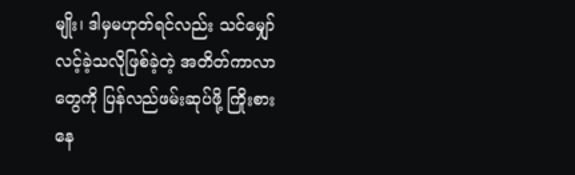မျိုး၊ ဒါမှမဟုတ်ရင်လည်း သင်မျှော်လင့်ခဲ့သလိုဖြစ်ခဲ့တဲ့ အတိတ်ကာလာတွေကို ပြန်လည်ဖမ်းဆုပ်ဖို့ ကြိုးစားနေ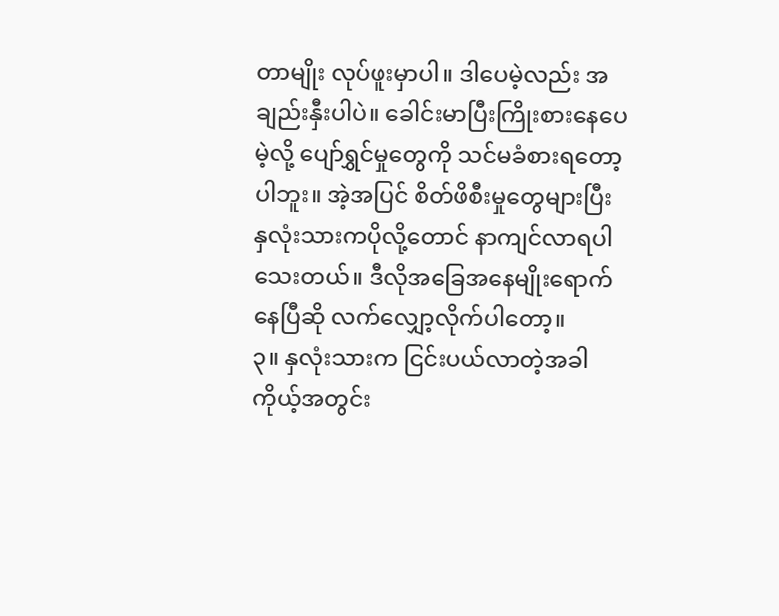တာမျိုး လုပ်ဖူးမှာပါ။ ဒါပေမဲ့လည်း အချည်းနှီးပါပဲ။ ခေါင်းမာပြီးကြိုးစားနေပေမဲ့လို့ ပျော်ရွှင်မှုတွေကို သင်မခံစားရတော့ပါဘူး။ အဲ့အပြင် စိတ်ဖိစီးမှုတွေများပြီး နှလုံးသားကပိုလို့တောင် နာကျင်လာရပါသေးတယ်။ ဒီလိုအခြေအနေမျိုးရောက်နေပြီဆို လက်လျှော့လိုက်ပါတော့။
၃။ နှလုံးသားက ငြင်းပယ်လာတဲ့အခါ
ကိုယ့်အတွင်း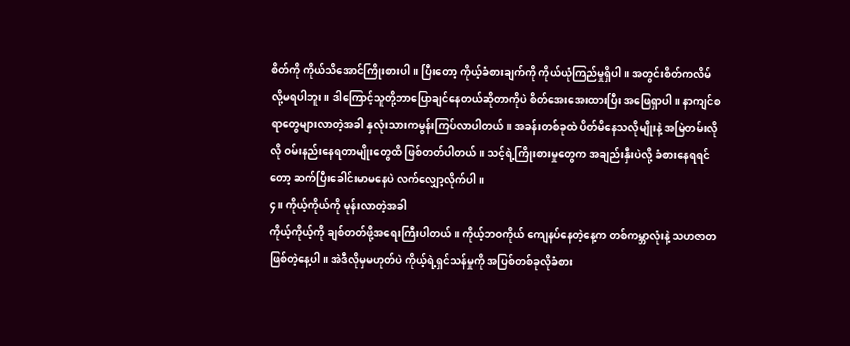စိတ်ကို ကိုယ်သိအောင်ကြိုးစားပါ။ ပြီးတော့ ကိုယ့်ခံစားချက်ကို ကိုယ်ယုံကြည်မှုရှိပါ။ အတွင်းစိတ်ကလိမ်လို့မရပါဘူး။ ဒါကြောင့်သူတို့ဘာပြောချင်နေတယ်ဆိုတာကိုပဲ စိတ်အေးအေးထားပြီး အဖြေရှာပါ။ နာကျင်စရာတွေများလာတဲ့အခါ နှလုံးသားကမွန်းကြပ်လာပါတယ်။ အခန်းတစ်ခုထဲ ပိတ်မိနေသလိုမျိုးနဲ့ အမြဲတမ်းလိုလို ဝမ်းနည်းနေရတာမျိုးတွေထိ ဖြစ်တတ်ပါတယ်။ သင့်ရဲ့ကြိုးစားမှုတွေက အချည်းနှီးပဲလို့ ခံစားနေရရင်တော့ ဆက်ပြီးခေါင်းမာမနေပဲ လက်လျှော့လိုက်ပါ။
၄။ ကိုယ့်ကိုယ်ကို မုန်းလာတဲ့အခါ
ကိုယ့်ကိုယ့်ကို ချစ်တတ်ဖို့အရေးကြီးပါတယ်။ ကိုယ့်ဘဝကိုယ် ကျေနပ်နေတဲ့နေ့က တစ်ကမ္ဘာလုံးနဲ့ သဟဇာတဖြစ်တဲ့နေ့ပါ။ အဲဒီလိုမှမဟုတ်ပဲ ကိုယ့်ရဲ့ရှင်သန်မှုကို အပြစ်တစ်ခုလိုခံစား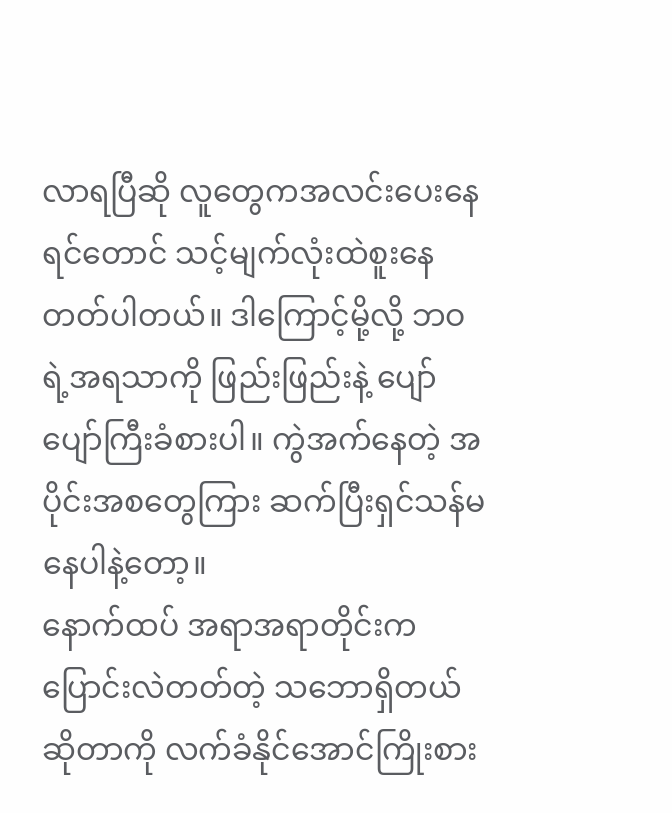လာရပြီဆို လူတွေကအလင်းပေးနေရင်တောင် သင့်မျက်လုံးထဲစူးနေတတ်ပါတယ်။ ဒါကြောင့်မို့လို့ ဘဝရဲ့အရသာကို ဖြည်းဖြည်းနဲ့ ပျော်ပျော်ကြီးခံစားပါ။ ကွဲအက်နေတဲ့ အပိုင်းအစတွေကြား ဆက်ပြီးရှင်သန်မနေပါနဲ့တော့။
နောက်ထပ် အရာအရာတိုင်းက ပြောင်းလဲတတ်တဲ့ သဘောရှိတယ်ဆိုတာကို လက်ခံနိုင်အောင်ကြိုးစား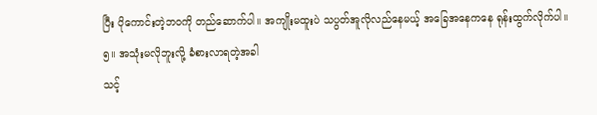ပြီး ပိုကောင်းတဲ့ဘဝကို တည်ဆောက်ပါ။ အကျိုးမထူးပဲ သပွတ်အူလိုလည်နေမယ့် အခြေအနေကနေ ရုန်းထွက်လိုက်ပါ။
၅။ အသုံးမလိုဘူးလို့ ခံစားလာရတဲ့အခါ
သင့်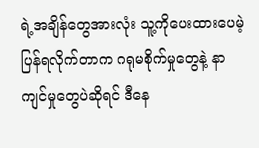ရဲ့အချိန်တွေအားလုံး သူ့ကိုပေးထားပေမဲ့ ပြန်ရလိုက်တာက ဂရုမစိုက်မှုတွေနဲ့ နာကျင်မှုတွေပဲဆိုရင် ဒီနေ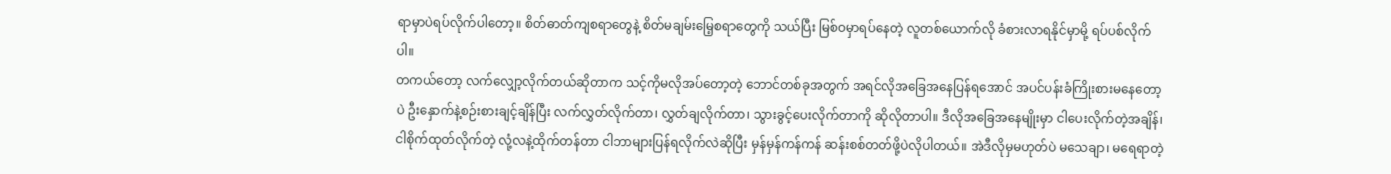ရာမှာပဲရပ်လိုက်ပါတော့။ စိတ်ဓာတ်ကျစရာတွေနဲ့ စိတ်မချမ်းမြေ့စရာတွေကို သယ်ပြီး မြစ်ဝမှာရပ်နေတဲ့ လူတစ်ယောက်လို ခံစားလာရနိုင်မှာမို့ ရပ်ပစ်လိုက်ပါ။
တကယ်တော့ လက်လျှော့လိုက်တယ်ဆိုတာက သင့်ကိုမလိုအပ်တော့တဲ့ ဘောင်တစ်ခုအတွက် အရင်လိုအခြေအနေပြန်ရအောင် အပင်ပန်းခံကြိုးစားမနေတော့ပဲ ဦးနှောက်နဲ့စဉ်းစားချင့်ချိန်ပြီး လက်လွှတ်လိုက်တာ၊ လွှတ်ချလိုက်တာ၊ သွားခွင့်ပေးလိုက်တာကို ဆိုလိုတာပါ။ ဒီလိုအခြေအနေမျိုးမှာ ငါပေးလိုက်တဲ့အချိန်၊ ငါစိုက်ထုတ်လိုက်တဲ့ လုံ့လနဲ့ထိုက်တန်တာ ငါဘာများပြန်ရလိုက်လဲဆိုပြီး မှန်မှန်ကန်ကန် ဆန်းစစ်တတ်ဖို့ပဲလိုပါတယ်။ အဲဒီလိုမှမဟုတ်ပဲ မသေချာ၊ မရေရာတဲ့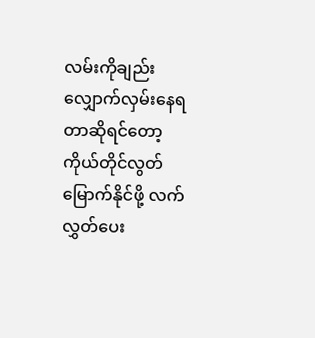လမ်းကိုချည်း လျှောက်လှမ်းနေရတာဆိုရင်တော့ ကိုယ်တိုင်လွတ်မြောက်နိုင်ဖို့ လက်လွှတ်ပေး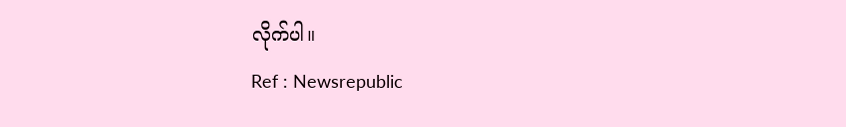လိုက်ပါ။
Ref : Newsrepublic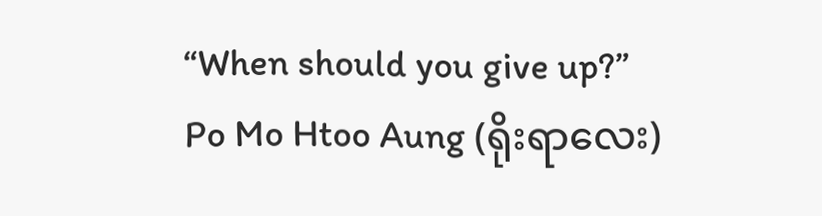“When should you give up?”
Po Mo Htoo Aung (ရိုးရာလေး)